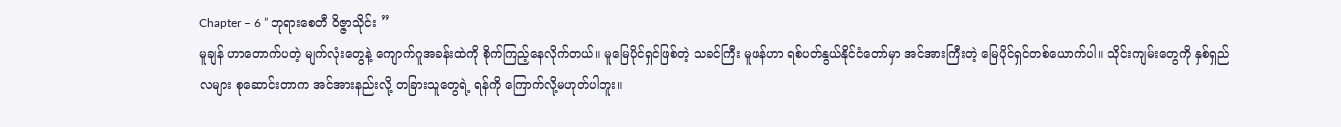Chapter – 6 ” ဘုရားစေတီ ဝိဇ္ဇာသိုင်း ”
မူချန် ဟာတောက်ပတဲ့ မျက်လုံးတွေနဲ့ ကျောက်ဂူအခန်းထဲကို စိုက်ကြည့်နေလိုက်တယ်။ မူမြေပိုင်ရှင်ဖြစ်တဲ့ သခင်ကြီး မူဖန်ဟာ ရစ်ပတ်နွယ်နိုင်ငံတော်မှာ အင်အားကြီးတဲ့ မြေပိုင်ရှင်တစ်ယောက်ပါ။ သိုင်းကျမ်းတွေကို နှစ်ရှည်လများ စုဆောင်းတာက အင်အားနည်းလို့ တခြားသူတွေရဲ့ ရန်ကို ကြောက်လို့မဟုတ်ပါဘူး။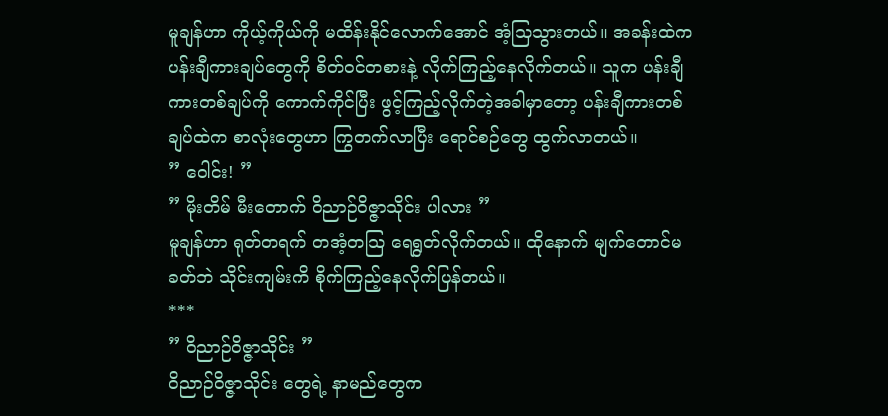မူချန်ဟာ ကိုယ့်ကိုယ်ကို မထိန်းနိုင်လောက်အောင် အံ့သြသွားတယ်။ အခန်းထဲက ပန်းချီကားချပ်တွေကို စိတ်ဝင်တစားနဲ့ လိုက်ကြည့်နေလိုက်တယ်။ သူက ပန်းချီကားတစ်ချပ်ကို ကောက်ကိုင်ပြီး ဖွင့်ကြည့်လိုက်တဲ့အခါမှာတော့ ပန်းချီကားတစ်ချပ်ထဲက စာလုံးတွေဟာ ကြွတက်လာပြီး ရောင်စဉ်တွေ ထွက်လာတယ်။
” ဝေါင်း! ”
” မိုးတိမ် မီးတောက် ဝိညာဉ်ဝိဇ္ဇာသိုင်း ပါလား ”
မူချန်ဟာ ရုတ်တရက် တအံ့တသြ ရေရွတ်လိုက်တယ်။ ထိုနောက် မျက်တောင်မခတ်ဘဲ သိုင်းကျမ်းကိ စိုက်ကြည့်နေလိုက်ပြန်တယ်။
***
” ဝိညာဉ်ဝိဇ္ဇာသိုင်း ”
ဝိညာဉ်ဝိဇ္ဇာသိုင်း တွေရဲ့ နာမည်တွေက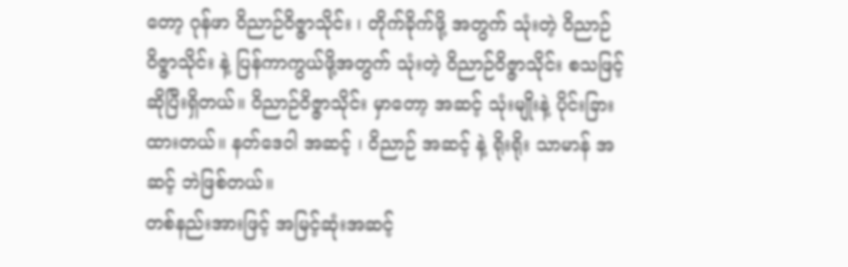တော့ ဂုန်ဖာ ဝိညာဉ်ဝိဇ္ဇာသိုင်း ၊ တိုက်ခိုက်ဖို့ အတွက် သုံးတဲ့ ဝိညာဉ်ဝိဇ္ဇာသိုင်း နဲ့ ပြန်ကာကွယ်ဖို့အတွက် သုံးတဲ့ ဝိညာဉ်ဝိဇ္ဇာသိုင်း စသဖြင့်ဆိုပြီးရှိတယ်။ ဝိညာဉ်ဝိဇ္ဇာသိုင်း မှာတော့ အဆင့် သုံးမျိုးနဲ့ ပိုင်းခြားထားတယ်။ နတ်ဒေဝါ အဆင့် ၊ ဝိညာဉ် အဆင့် နဲ့ ရိုးရိုး သာမာန် အဆင့် ဘဲဖြစ်တယ်။
တစ်နည်းအားဖြင့် အမြင့်ဆုံးအဆင့်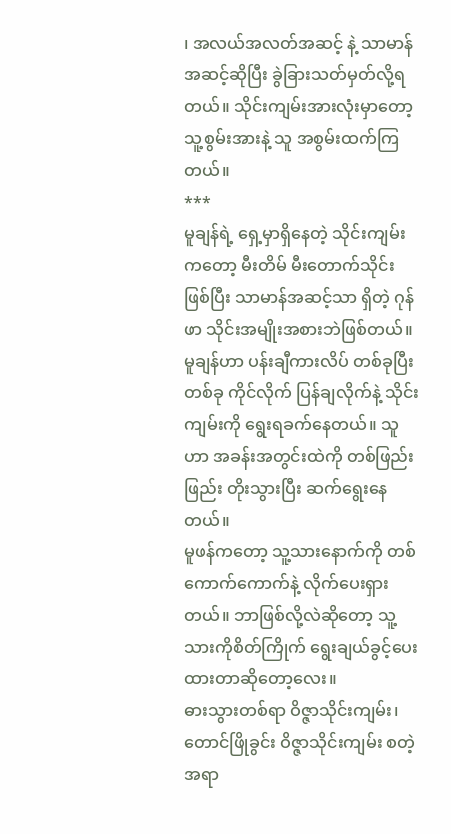၊ အလယ်အလတ်အဆင့် နဲ့ သာမာန်အဆင့်ဆိုပြီး ခွဲခြားသတ်မှတ်လို့ရတယ်။ သိုင်းကျမ်းအားလုံးမှာတော့ သူ့စွမ်းအားနဲ့ သူ အစွမ်းထက်ကြတယ်။
***
မူချန်ရဲ့ ရှေ့မှာရှိနေတဲ့ သိုင်းကျမ်းကတော့ မီးတိမ် မီးတောက်သိုင်းဖြစ်ပြီး သာမာန်အဆင့်သာ ရှိတဲ့ ဂုန်ဖာ သိုင်းအမျိုးအစားဘဲဖြစ်တယ်။ မူချန်ဟာ ပန်းချီကားလိပ် တစ်ခုပြီးတစ်ခု ကိုင်လိုက် ပြန်ချလိုက်နဲ့ သိုင်းကျမ်းကို ရွေးရခက်နေတယ်။ သူဟာ အခန်းအတွင်းထဲကို တစ်ဖြည်းဖြည်း တိုးသွားပြီး ဆက်ရွေးနေတယ်။
မူဖန်ကတော့ သူ့သားနောက်ကို တစ်ကောက်ကောက်နဲ့ လိုက်ပေးရှားတယ်။ ဘာဖြစ်လို့လဲဆိုတော့ သူ့သားကိုစိတ်ကြိုက် ရွေးချယ်ခွင့်ပေးထားတာဆိုတော့လေး။
ဓားသွားတစ်ရာ ဝိဇ္ဇာသိုင်းကျမ်း၊ တောင်ဖြိုခွင်း ဝိဇ္ဇာသိုင်းကျမ်း စတဲ့ အရာ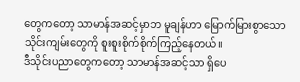တွေကတော့ သာမာန်အဆင့်မှာဘ မူချန်ဟာ မြောက်မြားစွာသော သိုင်းကျမ်းတွေကို စူးစူးစိုက်စိုက်ကြည့်နေတယ်။
ဒီသိုင်းပညာတွေကတော့ သာမာန်အဆင့်သာ ရှိပေ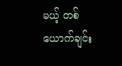မယ့် တစ်ယောက်ချင်း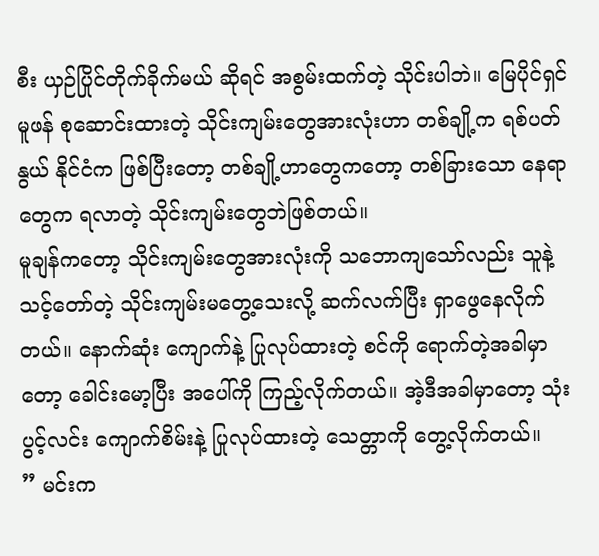စီး ယှဉ်ပြိုင်တိုက်ခိုက်မယ် ဆိုရင် အစွမ်းထက်တဲ့ သိုင်းပါဘဲ။ မြေပိုင်ရှင် မူဖန် စုဆောင်းထားတဲ့ သိုင်းကျမ်းတွေအားလုံးဟာ တစ်ချို့က ရစ်ပတ်နွယ် နိုင်ငံက ဖြစ်ပြီးတော့ တစ်ချို့ဟာတွေကတော့ တစ်ခြားသော နေရာတွေက ရလာတဲ့ သိုင်းကျမ်းတွေဘဲဖြစ်တယ်။
မူချန်ကတော့ သိုင်းကျမ်းတွေအားလုံးကို သဘောကျသော်လည်း သူနဲ့ သင့်တော်တဲ့ သိုင်းကျမ်းမတွေ့သေးလို့ ဆက်လက်ပြီး ရှာဖွေနေလိုက်တယ်။ နောက်ဆုံး ကျောက်နဲ့ ပြုလုပ်ထားတဲ့ စင်ကို ရောက်တဲ့အခါမှာတော့ ခေါင်းမော့ပြီး အပေါ်ကို ကြည့်လိုက်တယ်။ အဲ့ဒီအခါမှာတော့ သုံးပွင့်လင်း ကျောက်စိမ်းနဲ့ ပြုလုပ်ထားတဲ့ သေတ္တာကို တွေ့လိုက်တယ်။
” မင်းက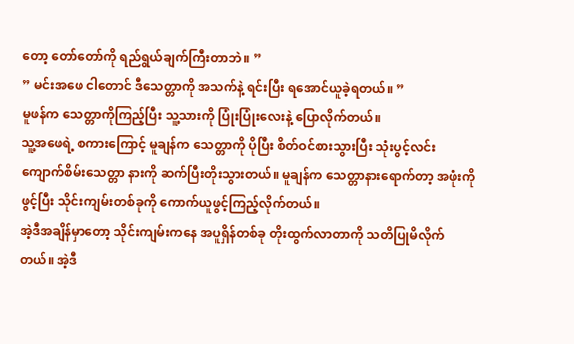တော့ တော်တော်ကို ရည်ရွယ်ချက်ကြီးတာဘဲ။ ”
” မင်းအဖေ ငါတောင် ဒီသေတ္တာကို အသက်နဲ့ ရင်းပြီး ရအောင်ယူခဲ့ရတယ်။ ”
မူဖန်က သေတ္တာကိုကြည့်ပြီး သူ့သားကို ပြုံးပြုံးလေးနဲ့ ပြောလိုက်တယ်။
သူ့အဖေရဲ့ စကားကြောင့် မူချန်က သေတ္တာကို ပိုပြီး စိတ်ဝင်စားသွားပြီး သုံးပွင့်လင်း ကျောက်စိမ်းသေတ္တာ နားကို ဆက်ပြီးတိုးသွားတယ်။ မူချန်က သေတ္တာနားရောက်တာ့ အဖုံးကို ဖွင့်ပြီး သိုင်းကျမ်းတစ်ခုကို ကောက်ယူဖွင့်ကြည့်လိုက်တယ်။
အဲ့ဒီအချိန်မှာတော့ သိုင်းကျမ်းကနေ အပူရှိန်တစ်ခု တိုးထွက်လာတာကို သတိပြုမိလိုက်တယ်။ အဲ့ဒီ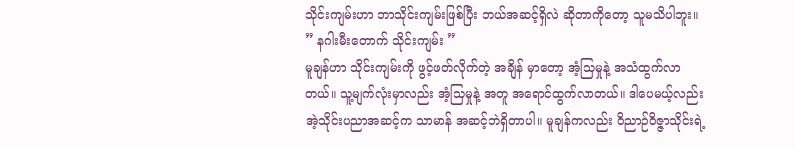သိုင်းကျမ်းဟာ ဘာသိုင်းကျမ်းဖြစ်ပြီး ဘယ်အဆင့်ရှိလဲ ဆိုတာကိုတော့ သူမသိပါဘူး။
” နဂါးမီးတောက် သိုင်းကျမ်း ”
မူချန်ဟာ သိုင်းကျမ်းကို ဖွင့်ဖတ်လိုက်တဲ့ အချိန် မှာတော့ အံ့သြမှုနဲ့ အသံထွက်လာတယ်။ သူ့မျက်လုံးမှာလည်း အံ့သြမှုနဲ့ အတူ အရောင်ထွက်လာတယ်။ ဒါပေမယ့်လည်း အဲ့သိုင်းပညာအဆင့်က သာမာန် အဆင့်ဘဲရှိတာပါ။ မူချန်ကလည်း ဝိညာဉ်ဝိဇ္ဇာသိုင်းရဲ့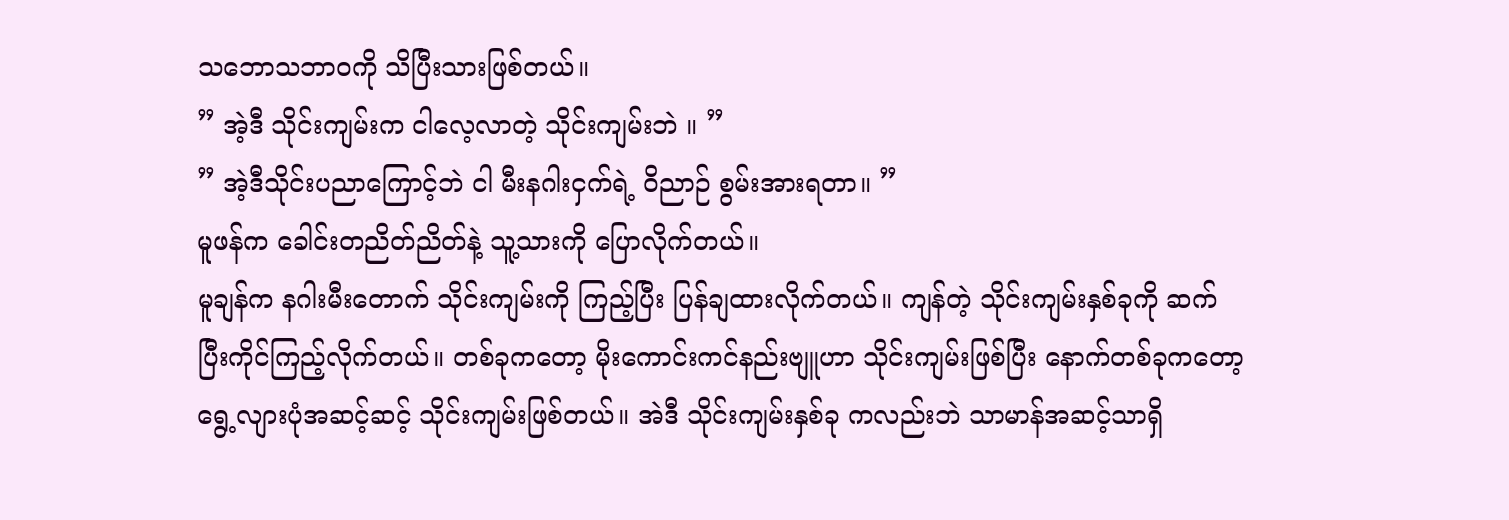သဘောသဘာဝကို သိပြီးသားဖြစ်တယ်။
” အဲ့ဒီ သိုင်းကျမ်းက ငါလေ့လာတဲ့ သိုင်းကျမ်းဘဲ ။ ”
” အဲ့ဒီသိုင်းပညာကြောင့်ဘဲ ငါ မီးနဂါးငှက်ရဲ့ ဝိညာဉ် စွမ်းအားရတာ။ ”
မူဖန်က ခေါင်းတညိတ်ညိတ်နဲ့ သူ့သားကို ပြောလိုက်တယ်။
မူချန်က နဂါးမီးတောက် သိုင်းကျမ်းကို ကြည့်ပြီး ပြန်ချထားလိုက်တယ်။ ကျန်တဲ့ သိုင်းကျမ်းနှစ်ခုကို ဆက်ပြီးကိုင်ကြည့်လိုက်တယ်။ တစ်ခုကတော့ မိုးကောင်းကင်နည်းဗျူဟာ သိုင်းကျမ်းဖြစ်ပြီး နောက်တစ်ခုကတော့ ရွေ့လျားပုံအဆင့်ဆင့် သိုင်းကျမ်းဖြစ်တယ်။ အဲဒီ သိုင်းကျမ်းနှစ်ခု ကလည်းဘဲ သာမာန်အဆင့်သာရှိ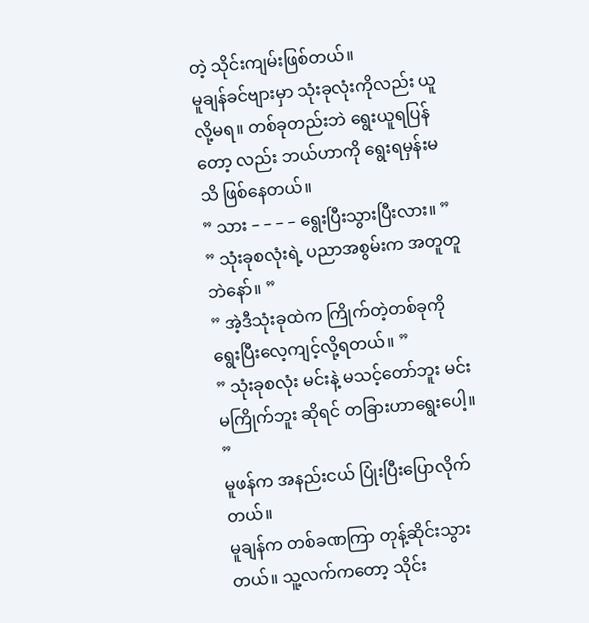တဲ့ သိုင်းကျမ်းဖြစ်တယ်။
မူချန်ခင်ဗျားမှာ သုံးခုလုံးကိုလည်း ယူလို့မရ။ တစ်ခုတည်းဘဲ ရွေးယူရပြန်တော့ လည်း ဘယ်ဟာကို ရွေးရမှန်းမသိ ဖြစ်နေတယ်။
” သား – – – – ရွေးပြီးသွားပြီးလား။ ”
” သုံးခုစလုံးရဲ့ ပညာအစွမ်းက အတူတူဘဲနော်။ ”
” အဲ့ဒီသုံးခုထဲက ကြိုက်တဲ့တစ်ခုကို ရွေးပြီးလေ့ကျင့်လို့ရတယ်။ ”
” သုံးခုစလုံး မင်းနဲ့ မသင့်တော်ဘူး မင်း မကြိုက်ဘူး ဆိုရင် တခြားဟာရွေးပေါ့။ ”
မူဖန်က အနည်းငယ် ပြုံးပြီးပြောလိုက်တယ်။
မူချန်က တစ်ခဏကြာ တုန့်ဆိုင်းသွားတယ်။ သူ့လက်ကတော့ သိုင်း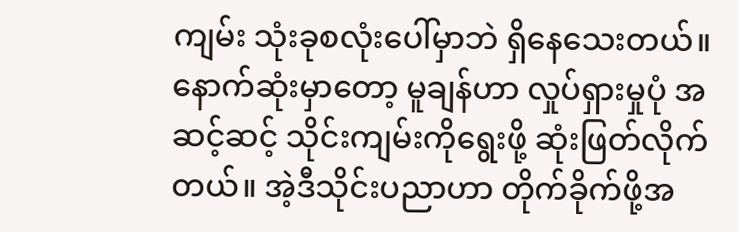ကျမ်း သုံးခုစလုံးပေါ်မှာဘဲ ရှိနေသေးတယ်။ နောက်ဆုံးမှာတော့ မူချန်ဟာ လှုပ်ရှားမှုပုံ အဆင့်ဆင့် သိုင်းကျမ်းကိုရွေးဖို့ ဆုံးဖြတ်လိုက်တယ်။ အဲ့ဒီသိုင်းပညာဟာ တိုက်ခိုက်ဖို့အ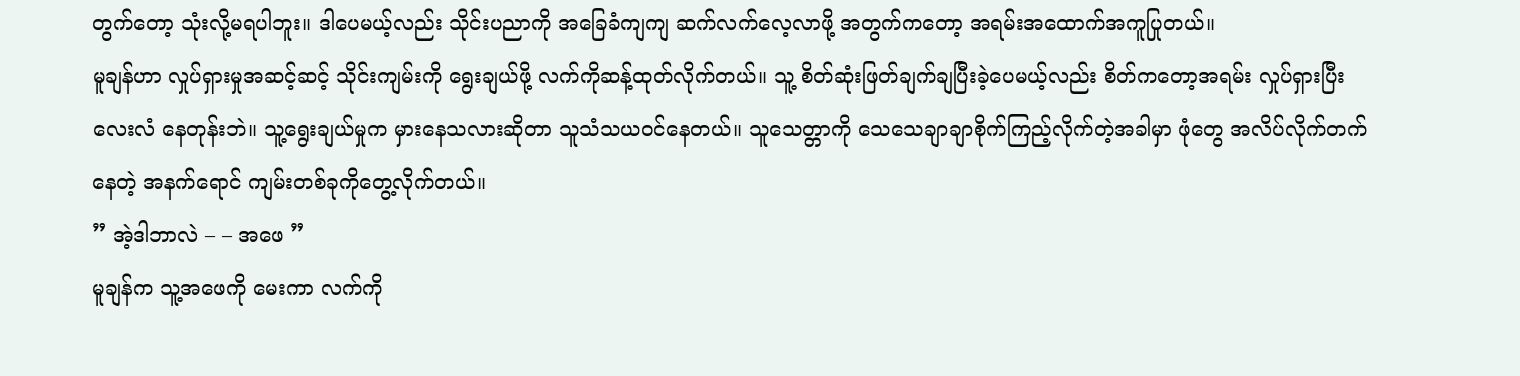တွက်တော့ သုံးလို့မရပါဘူး။ ဒါပေမယ့်လည်း သိုင်းပညာကို အခြေခံကျကျ ဆက်လက်လေ့လာဖို့ အတွက်ကတော့ အရမ်းအထောက်အကူပြုတယ်။
မူချန်ဟာ လှုပ်ရှားမှုအဆင့်ဆင့် သိုင်းကျမ်းကို ရွေးချယ်ဖို့ လက်ကိုဆန့်ထုတ်လိုက်တယ်။ သူ့ စိတ်ဆုံးဖြတ်ချက်ချပြီးခဲ့ပေမယ့်လည်း စိတ်ကတော့အရမ်း လှုပ်ရှားပြီး လေးလံ နေတုန်းဘဲ။ သူ့ရွေးချယ်မှုက မှားနေသလားဆိုတာ သူသံသယဝင်နေတယ်။ သူသေတ္တာကို သေသေချာချာစိုက်ကြည့်လိုက်တဲ့အခါမှာ ဖုံတွေ အလိပ်လိုက်တက်နေတဲ့ အနက်ရောင် ကျမ်းတစ်ခုကိုတွေ့လိုက်တယ်။
” အဲ့ဒါဘာလဲ – – အဖေ ”
မူချန်က သူ့အဖေကို မေးကာ လက်ကို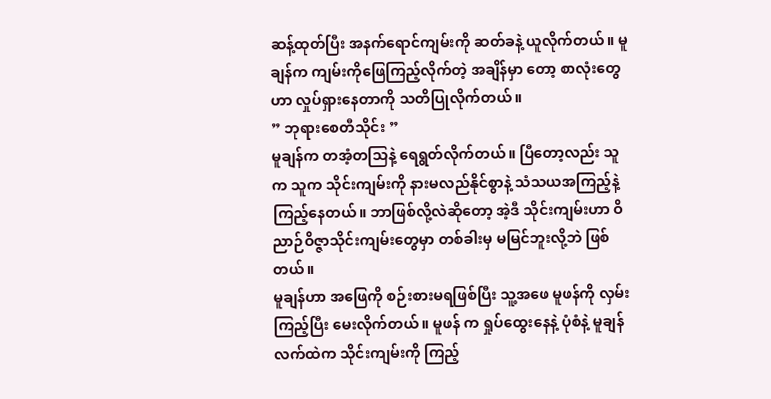ဆန့်ထုတ်ပြီး အနက်ရောင်ကျမ်းကို ဆတ်ခနဲ့ ယူလိုက်တယ်။ မူချန်က ကျမ်းကိုဖြေကြည့်လိုက်တဲ့ အချိန်မှာ တော့ စာလုံးတွေဟာ လှုပ်ရှားနေတာကို သတိပြုလိုက်တယ်။
” ဘုရားစေတီသိုင်း ”
မူချန်က တအံ့တသြနဲ့ ရေရွတ်လိုက်တယ်။ ပြီတော့လည်း သူက သူက သိုင်းကျမ်းကို နားမလည်နိုင်စွာနဲ့ သံသယအကြည့်နဲ့ ကြည့်နေတယ်။ ဘာဖြစ်လို့လဲဆိုတော့ အဲ့ဒီ သိုင်းကျမ်းဟာ ဝိညာဉ်ဝိဇ္ဇာသိုင်းကျမ်းတွေမှာ တစ်ခါးမှ မမြင်ဘူးလို့ဘဲ ဖြစ်တယ်။
မူချန်ဟာ အဖြေကို စဉ်းစားမရဖြစ်ပြီး သူ့အဖေ မူဖန်ကို လှမ်းကြည့်ပြီး မေးလိုက်တယ်။ မူဖန် က ရှုပ်ထွေးနေနဲ့ ပုံစံနဲ့ မူချန်လက်ထဲက သိုင်းကျမ်းကို ကြည့်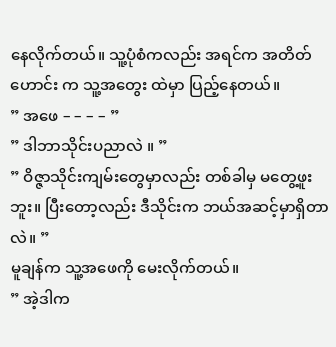နေလိုက်တယ်။ သူ့ပုံစံကလည်း အရင်က အတိတ်ဟောင်း က သူ့အတွေး ထဲမှာ ပြည့်နေတယ်။
” အဖေ – – – – ”
” ဒါဘာသိုင်းပညာလဲ ။ ”
” ဝိဇ္ဇာသိုင်းကျမ်းတွေမှာလည်း တစ်ခါမှ မတွေ့ဖူးဘူး။ ပြီးတော့လည်း ဒီသိုင်းက ဘယ်အဆင့်မှာရှိတာလဲ။ ”
မူချန်က သူ့အဖေကို မေးလိုက်တယ်။
” အဲ့ဒါက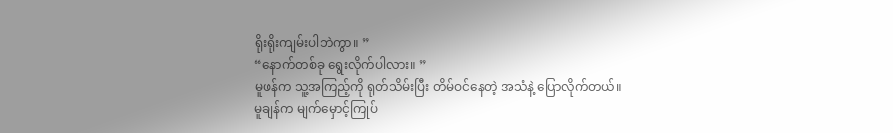ရိုးရိုးကျမ်းပါဘဲကွာ။ ”
“နောက်တစ်ခု ရွေးလိုက်ပါလား။ ”
မူဖန်က သူ့အကြည့်ကို ရုတ်သိမ်းပြီး တိမ်ဝင်နေတဲ့ အသံနဲ့ ပြောလိုက်တယ်။
မူချန်က မျက်မှောင့်ကြုပ်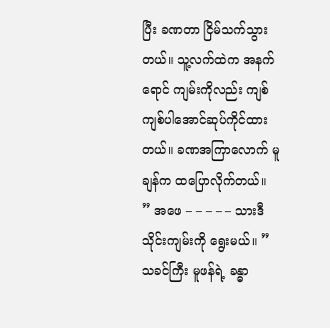ပြီး ခဏတာ ငြိမ်သက်သွားတယ်။ သူ့လက်ထဲက အနက်ရောင် ကျမ်းကိုလည်း ကျစ်ကျစ်ပါအောင်ဆုပ်ကိုင်ထားတယ်။ ခဏအကြာလောက် မူချန်က ထပြောလိုက်တယ်။
” အဖေ – – – – – သားဒီသိုင်းကျမ်းကို ရွေးမယ်။ ”
သခင်ကြီး မူဖန်ရဲ့ ခန္ဓာ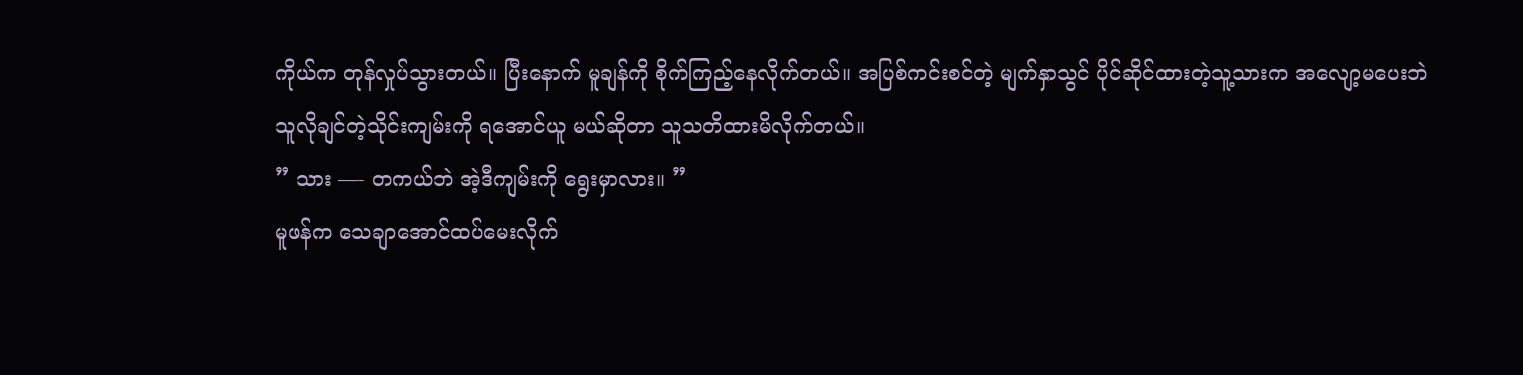ကိုယ်က တုန်လှုပ်သွားတယ်။ ပြီးနောက် မူချန်ကို စိုက်ကြည့်နေလိုက်တယ်။ အပြစ်ကင်းစင်တဲ့ မျက်နှာသွင် ပိုင်ဆိုင်ထားတဲ့သူ့သားက အလျော့မပေးဘဲ သူလိုချင်တဲ့သိုင်းကျမ်းကို ရအောင်ယူ မယ်ဆိုတာ သူသတိထားမိလိုက်တယ်။
” သား —- တကယ်ဘဲ အဲ့ဒီကျမ်းကို ရွေးမှာလား။ ”
မူဖန်က သေချာအောင်ထပ်မေးလိုက်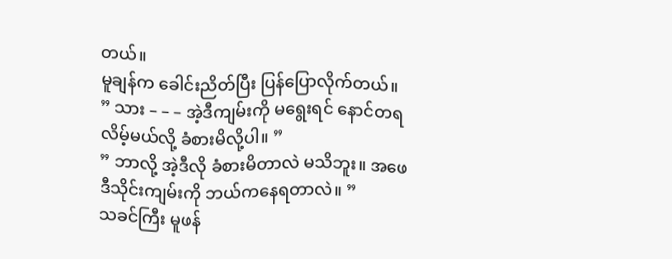တယ်။
မူချန်က ခေါင်းညိတ်ပြီး ပြန်ပြောလိုက်တယ်။
” သား – – – အဲ့ဒီကျမ်းကို မရွေးရင် နောင်တရလိမ့်မယ်လို့ ခံစားမိလို့ပါ။ ”
” ဘာလို့ အဲ့ဒီလို ခံစားမိတာလဲ မသိဘူး။ အဖေ ဒီသိုင်းကျမ်းကို ဘယ်ကနေရတာလဲ။ ”
သခင်ကြီး မူဖန်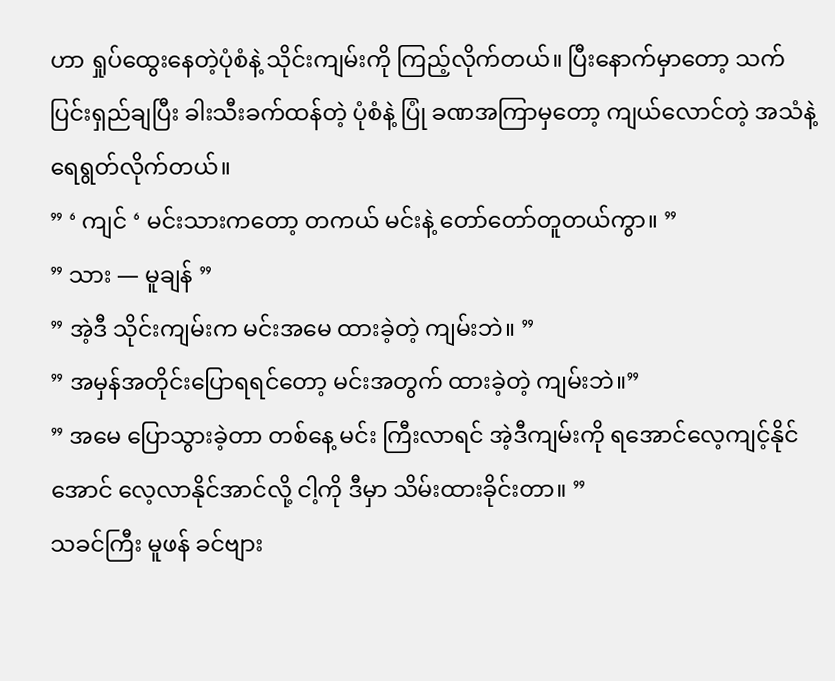ဟာ ရှုပ်ထွေးနေတဲ့ပုံစံနဲ့ သိုင်းကျမ်းကို ကြည့်လိုက်တယ်။ ပြီးနောက်မှာတော့ သက်ပြင်းရှည်ချပြီး ခါးသီးခက်ထန်တဲ့ ပုံစံနဲ့ ပြုံ ခဏအကြာမှတော့ ကျယ်လောင်တဲ့ အသံနဲ့ ရေရွတ်လိုက်တယ်။
” ‘ ကျင် ‘ မင်းသားကတော့ တကယ် မင်းနဲ့ တော်တော်တူတယ်ကွာ။ ”
” သား — မူချန် ”
” အဲ့ဒီ သိုင်းကျမ်းက မင်းအမေ ထားခဲ့တဲ့ ကျမ်းဘဲ။ ”
” အမှန်အတိုင်းပြောရရင်တော့ မင်းအတွက် ထားခဲ့တဲ့ ကျမ်းဘဲ။”
” အမေ ပြောသွားခဲ့တာ တစ်နေ့ မင်း ကြီးလာရင် အဲ့ဒီကျမ်းကို ရအောင်လေ့ကျင့်နိုင်အောင် လေ့လာနိုင်အာင်လို့ ငါ့ကို ဒီမှာ သိမ်းထားခိုင်းတာ။ ”
သခင်ကြီး မူဖန် ခင်ဗျား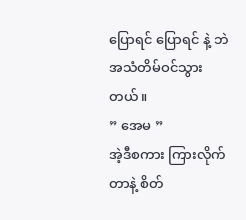ပြောရင် ပြောရင် နဲ့ ဘဲ အသံတိမ်ဝင်သွားတယ်။
” အေမ ”
အဲ့ဒီစကား ကြားလိုက်တာနဲ့ စိတ်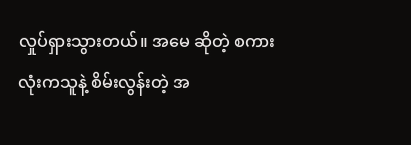လှုပ်ရှားသွားတယ်။ အမေ ဆိုတဲ့ စကားလုံးကသူနဲ့ စိမ်းလွန်းတဲ့ အ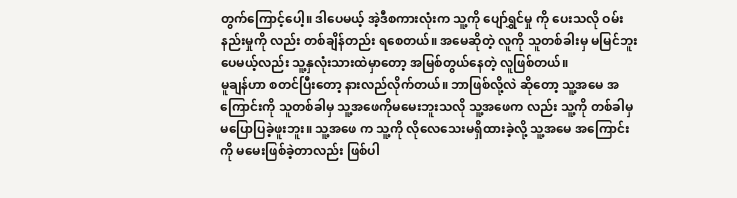တွက်ကြောင့်ပေါ့။ ဒါပေမယ့် အဲ့ဒီစကားလုံးက သူ့ကို ပျော်ရွှင်မှု ကို ပေးသလို ဝမ်းနည်းမှုကို လည်း တစ်ချိန်တည်း ရစေတယ်။ အမေဆိုတဲ့ လူကို သူတစ်ခါးမှ မမြင်ဘူးပေမယ့်လည်း သူ့နှလုံးသားထဲမှာတော့ အမြစ်တွယ်နေတဲ့ လူဖြစ်တယ်။
မူချန်ဟာ စတင်ပြီးတော့ နားလည်လိုက်တယ်။ ဘာဖြစ်လို့လဲ ဆိုတော့ သူ့အမေ အကြောင်းကို သူတစ်ခါမှ သူ့အဖေကိုမမေးဘူးသလို သူ့အဖေက လည်း သူ့ကို တစ်ခါမှ မပြောပြခဲ့ဖူးဘူး။ သူ့အဖေ က သူ့ကို လိုလေသေးမရှိထားခဲ့လို့ သူ့အမေ အကြောင်းကို မမေးဖြစ်ခဲ့တာလည်း ဖြစ်ပါ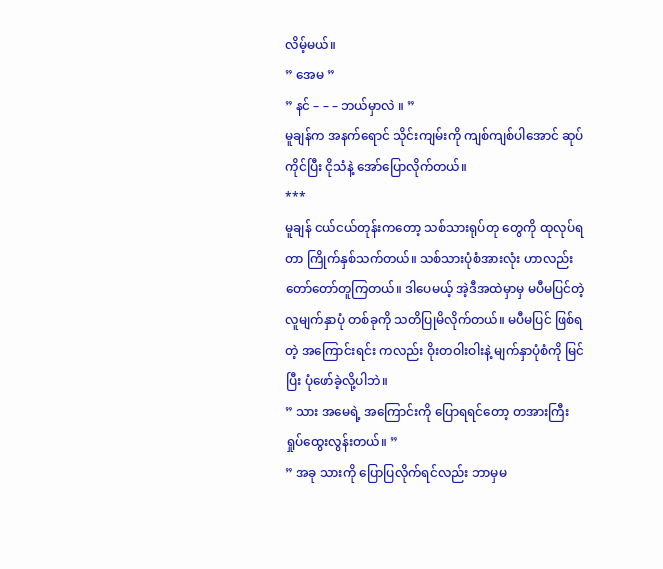လိမ့်မယ်။
” အေမ ”
” နင် – – – ဘယ်မှာလဲ ။ ”
မူချန်က အနက်ရောင် သိုင်းကျမ်းကို ကျစ်ကျစ်ပါအောင် ဆုပ်ကိုင်ပြီး ငိုသံနဲ့ အော်ပြောလိုက်တယ်။
***
မူချန် ငယ်ငယ်တုန်းကတော့ သစ်သားရုပ်တု တွေကို ထုလုပ်ရတာ ကြိုက်နှစ်သက်တယ်။ သစ်သားပုံစံအားလုံး ဟာလည်း တော်တော်တူကြတယ်။ ဒါပေမယ့် အဲ့ဒီအထဲမှာမှ မပီမပြင်တဲ့ လူမျက်နှာပုံ တစ်ခုကို သတိပြုမိလိုက်တယ်။ မပီမပြင် ဖြစ်ရတဲ့ အကြောင်းရင်း ကလည်း ဝိုးတဝါးဝါးနဲ့ မျက်နှာပုံစံကို မြင်ပြီး ပုံဖော်ခဲ့လို့ပါဘဲ။
” သား အမေရဲ့ အကြောင်းကို ပြောရရင်တော့ တအားကြီး ရှုပ်ထွေးလွန်းတယ်။ ”
” အခု သားကို ပြောပြလိုက်ရင်လည်း ဘာမှမ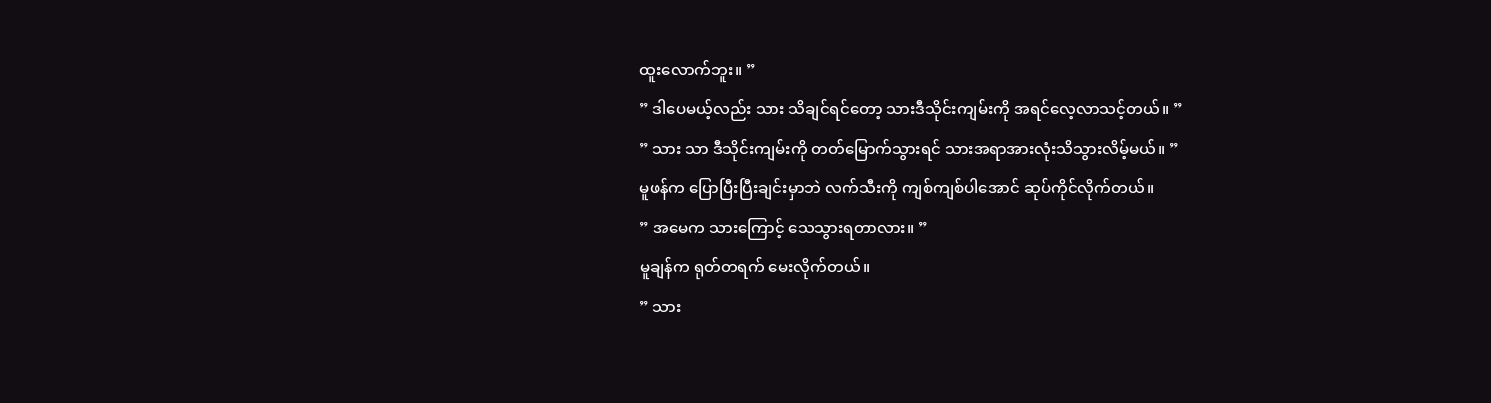ထူးလောက်ဘူး။ ”
” ဒါပေမယ့်လည်း သား သိချင်ရင်တော့ သားဒီသိုင်းကျမ်းကို အရင်လေ့လာသင့်တယ်။ ”
” သား သာ ဒီသိုင်းကျမ်းကို တတ်မြောက်သွားရင် သားအရာအားလုံးသိသွားလိမ့်မယ်။ ”
မူဖန်က ပြောပြီးပြီးချင်းမှာဘဲ လက်သီးကို ကျစ်ကျစ်ပါအောင် ဆုပ်ကိုင်လိုက်တယ်။
” အမေက သားကြောင့် သေသွားရတာလား။ ”
မူချန်က ရုတ်တရက် မေးလိုက်တယ်။
” သား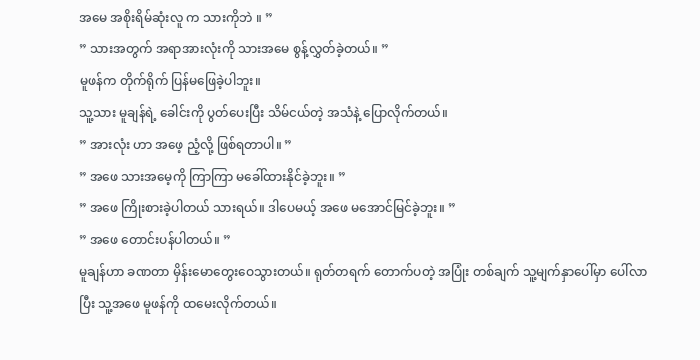အမေ အစိုးရိမ်ဆုံးလူ က သားကိုဘဲ ။ ”
” သားအတွက် အရာအားလုံးကို သားအမေ စွန့်လွှတ်ခဲ့တယ်။ ”
မူဖန်က တိုက်ရိုက် ပြန်မဖြေခဲ့ပါဘူး။
သူ့သား မူချန်ရဲ့ ခေါင်းကို ပွတ်ပေးပြီး သိမ်ငယ်တဲ့ အသံနဲ့ ပြောလိုက်တယ်။
” အားလုံး ဟာ အဖေ့ ညံ့လို့ ဖြစ်ရတာပါ။ ”
” အဖေ သားအမေ့ကို ကြာကြာ မခေါ်ထားနိုင်ခဲ့ဘူး။ ”
” အဖေ ကြိုးစားခဲ့ပါတယ် သားရယ်။ ဒါပေမယ့် အဖေ မအောင်မြင်ခဲ့ဘူး။ ”
” အဖေ တောင်းပန်ပါတယ်။ ”
မူချန်ဟာ ခဏတာ မှိန်းမောတွေးဝေသွားတယ်။ ရုတ်တရက် တောက်ပတဲ့ အပြုံး တစ်ချက် သူ့မျက်နှာပေါ်မှာ ပေါ်လာပြီး သူ့အဖေ မူဖန်ကို ထမေးလိုက်တယ်။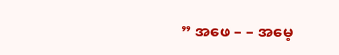” အဖေ – – အမေ့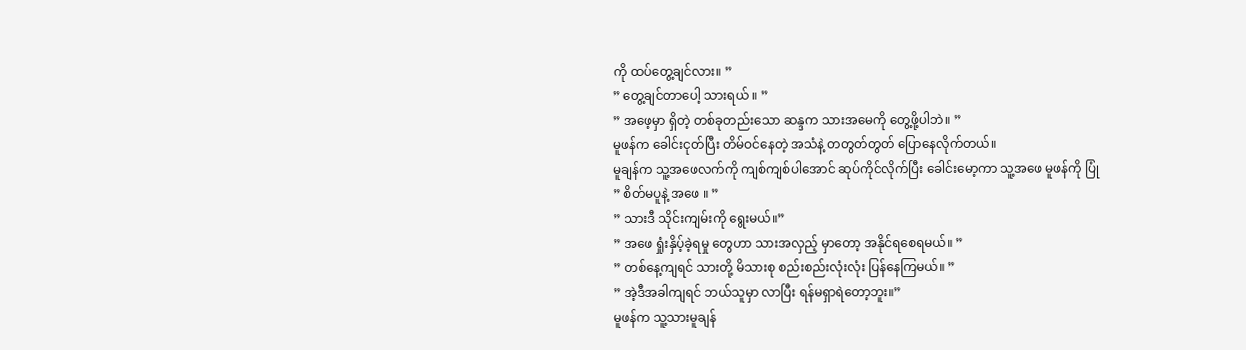ကို ထပ်တွေ့ချင်လား။ ”
” တွေ့ချင်တာပေါ့ သားရယ် ။ ”
” အဖေ့မှာ ရှိတဲ့ တစ်ခုတည်းသော ဆန္ဒက သားအမေကို တွေ့ဖို့ပါဘဲ။ ”
မူဖန်က ခေါင်းငုတ်ပြီး တိမ်ဝင်နေတဲ့ အသံနဲ့ တတွတ်တွတ် ပြောနေလိုက်တယ်။
မူချန်က သူ့အဖေလက်ကို ကျစ်ကျစ်ပါအောင် ဆုပ်ကိုင်လိုက်ပြီး ခေါင်းမော့ကာ သူ့အဖေ မူဖန်ကို ပြုံ
” စိတ်မပူနဲ့ အဖေ ။ ”
” သားဒီ သိုင်းကျမ်းကို ရွေးမယ်။”
” အဖေ ရှုံးနှိပ့်ခဲ့ရမှု တွေဟာ သားအလှည့် မှာတော့ အနိုင်ရစေရမယ်။ ”
” တစ်နေ့ကျရင် သားတို့ မိသားစု စည်းစည်းလုံးလုံး ပြန်နေကြမယ်။ ”
” အဲ့ဒီအခါကျရင် ဘယ်သူမှာ လာပြီး ရန်မရှာရဲတော့ဘူး။”
မူဖန်က သူ့သားမူချန်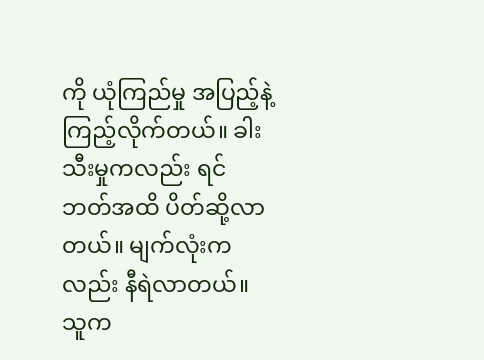ကို ယုံကြည်မှု အပြည့်နဲ့ ကြည့်လိုက်တယ်။ ခါးသီးမှုကလည်း ရင်ဘတ်အထိ ပိတ်ဆို့လာတယ်။ မျက်လုံးကလည်း နီရဲလာတယ်။ သူက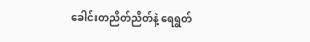ခေါင်းတညိတ်ညိတ်နဲ့ ရေရွတ်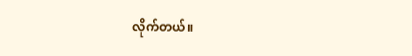လိုက်တယ်။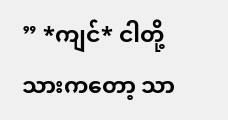” *ကျင်* ငါတို့သားကတော့ သာ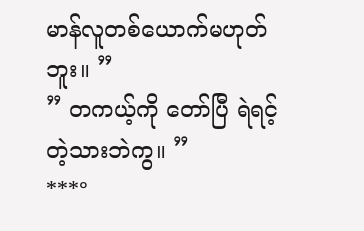မာန်လူတစ်ယောက်မဟုတ်ဘူး။ ”
” တကယ့်ကို တော်ပြီ ရဲရင့်တဲ့သားဘဲကွ။ ”
***°